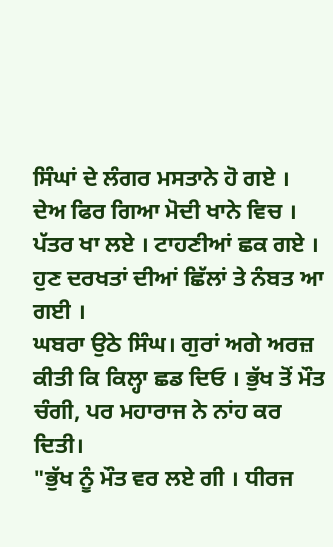ਸਿੰਘਾਂ ਦੇ ਲੰਗਰ ਮਸਤਾਨੇ ਹੋ ਗਏ । ਦੇਅ ਫਿਰ ਗਿਆ ਮੋਦੀ ਖਾਨੇ ਵਿਚ । ਪੱਤਰ ਖਾ ਲਏ । ਟਾਹਣੀਆਂ ਛਕ ਗਏ । ਹੁਣ ਦਰਖਤਾਂ ਦੀਆਂ ਛਿੱਲਾਂ ਤੇ ਨੰਬਤ ਆ ਗਈ ।
ਘਬਰਾ ਉਠੇ ਸਿੰਘ। ਗੁਰਾਂ ਅਗੇ ਅਰਜ਼ ਕੀਤੀ ਕਿ ਕਿਲ੍ਹਾ ਛਡ ਦਿਓ । ਭੁੱਖ ਤੋਂ ਮੌਤ ਚੰਗੀ, ਪਰ ਮਹਾਰਾਜ ਨੇ ਨਾਂਹ ਕਰ ਦਿਤੀ।
"ਭੁੱਖ ਨੂੰ ਮੌਤ ਵਰ ਲਏ ਗੀ । ਧੀਰਜ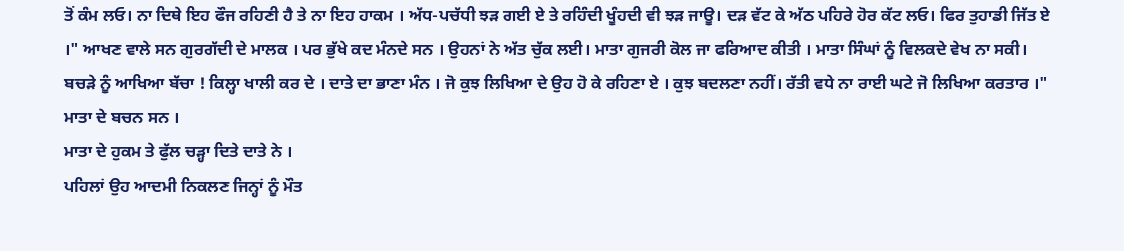ਤੋਂ ਕੰਮ ਲਓ। ਨਾ ਦਿਥੇ ਇਹ ਫੌਜ ਰਹਿਣੀ ਹੈ ਤੇ ਨਾ ਇਹ ਹਾਕਮ । ਅੱਧ-ਪਚੱਧੀ ਝੜ ਗਈ ਏ ਤੇ ਰਹਿੰਦੀ ਖੂੰਹਦੀ ਵੀ ਝੜ ਜਾਊ। ਦੜ ਵੱਟ ਕੇ ਅੱਠ ਪਹਿਰੇ ਹੋਰ ਕੱਟ ਲਓ। ਫਿਰ ਤੁਹਾਡੀ ਜਿੱਤ ਏ ।" ਆਖਣ ਵਾਲੇ ਸਨ ਗੁਰਗੱਦੀ ਦੇ ਮਾਲਕ । ਪਰ ਭੁੱਖੇ ਕਦ ਮੰਨਦੇ ਸਨ । ਉਹਨਾਂ ਨੇ ਅੱਤ ਚੁੱਕ ਲਈ। ਮਾਤਾ ਗੁਜਰੀ ਕੋਲ ਜਾ ਫਰਿਆਦ ਕੀਤੀ । ਮਾਤਾ ਸਿੰਘਾਂ ਨੂੰ ਵਿਲਕਦੇ ਵੇਖ ਨਾ ਸਕੀ। ਬਚੜੇ ਨੂੰ ਆਖਿਆ ਬੱਚਾ ! ਕਿਲ੍ਹਾ ਖਾਲੀ ਕਰ ਦੇ । ਦਾਤੇ ਦਾ ਭਾਣਾ ਮੰਨ । ਜੋ ਕੁਝ ਲਿਖਿਆ ਦੇ ਉਹ ਹੋ ਕੇ ਰਹਿਣਾ ਏ । ਕੁਝ ਬਦਲਣਾ ਨਹੀਂ। ਰੱਤੀ ਵਧੇ ਨਾ ਰਾਈ ਘਟੇ ਜੋ ਲਿਖਿਆ ਕਰਤਾਰ ।" ਮਾਤਾ ਦੇ ਬਚਨ ਸਨ ।
ਮਾਤਾ ਦੇ ਹੁਕਮ ਤੇ ਫੁੱਲ ਚੜ੍ਹਾ ਦਿਤੇ ਦਾਤੇ ਨੇ ।
ਪਹਿਲਾਂ ਉਹ ਆਦਮੀ ਨਿਕਲਣ ਜਿਨ੍ਹਾਂ ਨੂੰ ਮੌਤ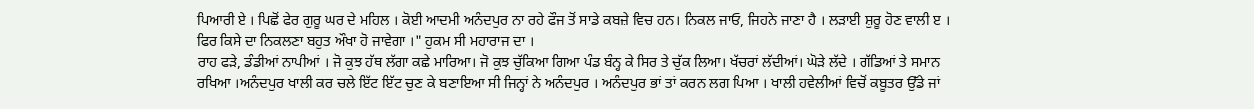ਪਿਆਰੀ ਏ । ਪਿਛੋਂ ਫੇਰ ਗੁਰੂ ਘਰ ਦੇ ਮਹਿਲ । ਕੋਈ ਆਦਮੀ ਅਨੰਦਪੁਰ ਨਾ ਰਹੇ ਫੌਜ ਤੋਂ ਸਾਡੇ ਕਬਜ਼ੇ ਵਿਚ ਹਨ। ਨਿਕਲ ਜਾਓ, ਜਿਹਨੇ ਜਾਣਾ ਹੈ । ਲੜਾਈ ਸ਼ੁਰੂ ਹੋਣ ਵਾਲੀ ੲ । ਫਿਰ ਕਿਸੇ ਦਾ ਨਿਕਲਣਾ ਬਹੁਤ ਔਖਾ ਹੋ ਜਾਵੇਗਾ ।" ਹੁਕਮ ਸੀ ਮਹਾਰਾਜ ਦਾ ।
ਰਾਹ ਫੜੇ, ਡੰਡੀਆਂ ਨਾਪੀਆਂ । ਜੋ ਕੁਝ ਹੱਥ ਲੱਗਾ ਕਛੇ ਮਾਰਿਆ। ਜੋ ਕੁਝ ਚੁੱਕਿਆ ਗਿਆ ਪੰਡ ਬੰਨ੍ਹ ਕੇ ਸਿਰ ਤੇ ਚੁੱਕ ਲਿਆ। ਖੱਚਰਾਂ ਲੱਦੀਆਂ। ਘੋੜੇ ਲੱਦੇ । ਗੱਡਿਆਂ ਤੇ ਸਮਾਨ ਰਖਿਆ ।ਅਨੰਦਪੁਰ ਖਾਲੀ ਕਰ ਚਲੇ ਇੱਟ ਇੱਟ ਚੁਣ ਕੇ ਬਣਾਇਆ ਸੀ ਜਿਨ੍ਹਾਂ ਨੇ ਅਨੰਦਪੁਰ । ਅਨੰਦਪੁਰ ਭਾਂ ਤਾਂ ਕਰਨ ਲਗ ਪਿਆ । ਖਾਲੀ ਹਵੇਲੀਆਂ ਵਿਚੋਂ ਕਬੂਤਰ ਉੱਡੇ ਜਾਂ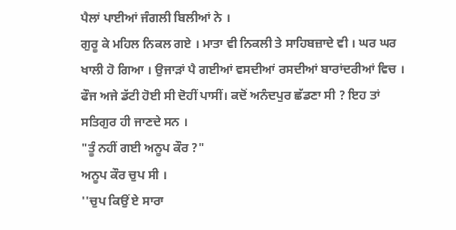ਪੈਲਾਂ ਪਾਈਆਂ ਜੰਗਲੀ ਬਿਲੀਆਂ ਨੇ ।
ਗੁਰੂ ਕੇ ਮਹਿਲ ਨਿਕਲ ਗਏ । ਮਾਤਾ ਵੀ ਨਿਕਲੀ ਤੇ ਸਾਹਿਬਜ਼ਾਦੇ ਵੀ । ਘਰ ਘਰ ਖਾਲੀ ਹੋ ਗਿਆ । ਉਜਾੜਾਂ ਪੈ ਗਈਆਂ ਵਸਦੀਆਂ ਰਸਦੀਆਂ ਬਾਰਾਂਦਰੀਆਂ ਵਿਚ ।
ਫੌਜ ਅਜੇ ਡੱਟੀ ਹੋਈ ਸੀ ਦੋਹੀਂ ਪਾਸੀਂ। ਕਦੋਂ ਅਨੰਦਪੁਰ ਛੱਡਣਾ ਸੀ ? ਇਹ ਤਾਂ ਸਤਿਗੁਰ ਹੀ ਜਾਣਦੇ ਸਨ ।
"ਤੂੰ ਨਹੀਂ ਗਈ ਅਨੂਪ ਕੌਰ ?"
ਅਨੂਪ ਕੌਰ ਚੁਪ ਸੀ ।
''ਚੁਪ ਕਿਉਂ ਏ ਸਾਰਾ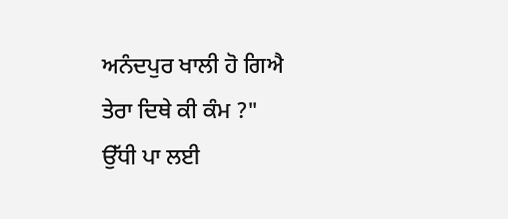ਅਨੰਦਪੁਰ ਖਾਲੀ ਹੋ ਗਿਐ ਤੇਰਾ ਦਿਥੇ ਕੀ ਕੰਮ ?"
ਉੱਧੀ ਪਾ ਲਈ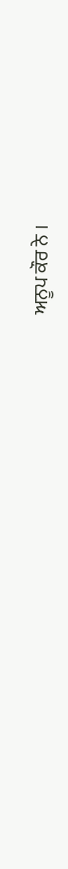ਅਨੂਪ ਕੌਰ ਨੇ ।